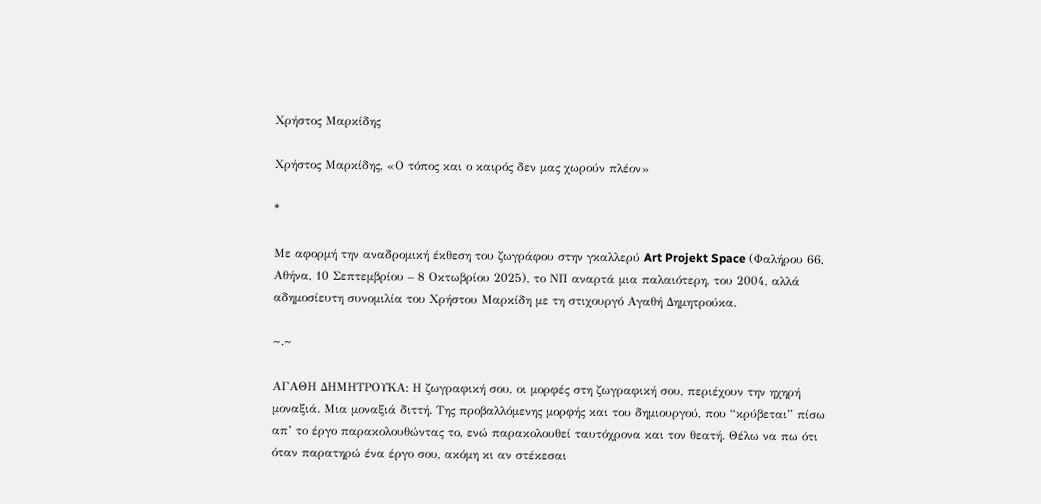Χρήστος Μαρκίδης

Χρήστος Μαρκίδης, «Ο τόπος και ο καιρός δεν μας χωρούν πλέον»

*

Με αφορμή την αναδρομική έκθεση του ζωγράφου στην γκαλλερύ Art Projekt Space (Φαλήρου 66, Αθήνα, 10 Σεπτεμβρίου – 8 Οκτωβρίου 2025), το ΝΠ αναρτά μια παλαιότερη, του 2004, αλλά αδημοσίευτη συνομιλία του Χρήστου Μαρκίδη με τη στιχουργό Αγαθή Δημητρούκα.

~.~

ΑΓΑΘΗ ΔΗΜΗΤΡΟΥΚΑ: Η ζωγραφική σου, οι μορφές στη ζωγραφική σου, περιέχουν την ηχηρή μοναξιά. Μια μοναξιά διττή. Της προβαλλόμενης μορφής και του δημιουργού, που “κρύβεται” πίσω απ’ το έργο παρακολουθώντας το, ενώ παρακολουθεί ταυτόχρονα και τον θεατή. Θέλω να πω ότι όταν παρατηρώ ένα έργο σου, ακόμη κι αν στέκεσαι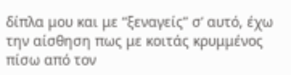δίπλα μου και με “ξεναγείς” σ’ αυτό, έχω την αίσθηση πως με κοιτάς κρυμμένος πίσω από τον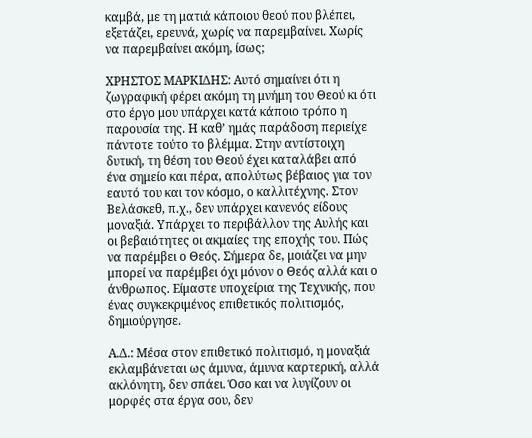καμβά, με τη ματιά κάποιου θεού που βλέπει, εξετάζει, ερευνά, χωρίς να παρεμβαίνει. Χωρίς να παρεμβαίνει ακόμη, ίσως;

ΧΡΗΣΤΟΣ ΜΑΡΚΙΔΗΣ: Αυτό σημαίνει ότι η ζωγραφική φέρει ακόμη τη μνήμη του Θεού κι ότι στο έργο μου υπάρχει κατά κάποιο τρόπο η παρουσία της. Η καθ’ ημάς παράδοση περιείχε πάντοτε τούτο το βλέμμα. Στην αντίστοιχη δυτική, τη θέση του Θεού έχει καταλάβει από ένα σημείο και πέρα, απολύτως βέβαιος για τον εαυτό του και τον κόσμο, ο καλλιτέχνης. Στον Βελάσκεθ, π.χ., δεν υπάρχει κανενός είδους μοναξιά. Υπάρχει το περιβάλλον της Αυλής και οι βεβαιότητες οι ακμαίες της εποχής του. Πώς να παρέμβει ο Θεός. Σήμερα δε, μοιάζει να μην μπορεί να παρέμβει όχι μόνον ο Θεός αλλά και ο άνθρωπος. Είμαστε υποχείρια της Τεχνικής, που ένας συγκεκριμένος επιθετικός πολιτισμός, δημιούργησε.

Α.Δ.: Μέσα στον επιθετικό πολιτισμό, η μοναξιά εκλαμβάνεται ως άμυνα, άμυνα καρτερική, αλλά ακλόνητη, δεν σπάει. Όσο και να λυγίζουν οι μορφές στα έργα σου, δεν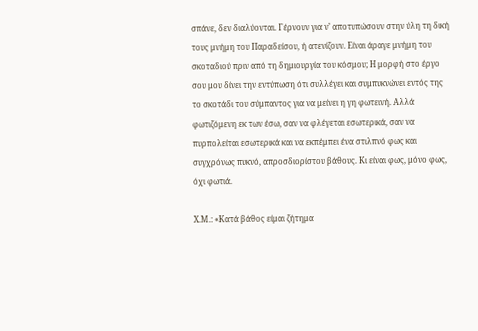σπάνε, δεν διαλύονται. Γέρνουν για ν’ αποτυπώσουν στην ύλη τη δική τους μνήμη του Παραδείσου, ή ατενίζουν. Είναι άραγε μνήμη του σκοταδιού πριν από τη δημιουργία του κόσμου; Η μορφή στο έργο σου μου δίνει την εντύπωση ότι συλλέγει και συμπυκνώνει εντός της το σκοτάδι του σύμπαντος για να μείνει η γη φωτεινή. Αλλά φωτιζόμενη εκ των έσω, σαν να φλέγεται εσωτερικά, σαν να πυρπολείται εσωτερικά και να εκπέμπει ένα στιλπνό φως και συγχρόνως πυκνό, απροσδιορίστου βάθους. Κι είναι φως, μόνο φως, όχι φωτιά.

Χ.Μ.: «Κατά βάθος είμαι ζήτημα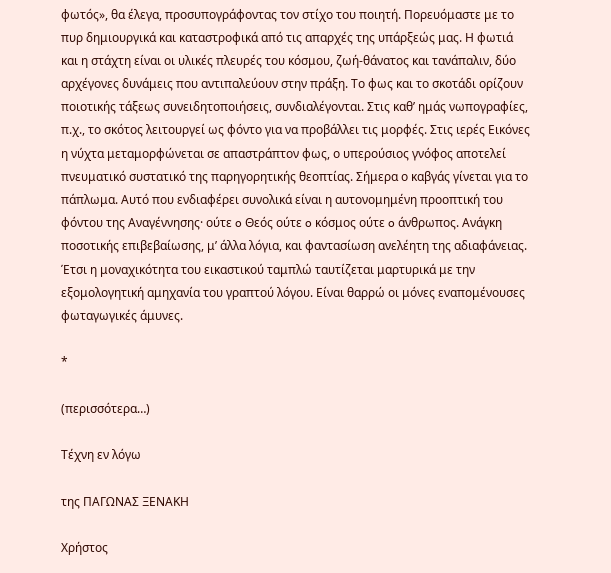φωτός», θα έλεγα, προσυπογράφοντας τον στίχο του ποιητή. Πορευόμαστε με το πυρ δημιουργικά και καταστροφικά από τις απαρχές της υπάρξεώς μας. Η φωτιά και η στάχτη είναι οι υλικές πλευρές του κόσμου, ζωή-θάνατος και τανάπαλιν, δύο αρχέγονες δυνάμεις που αντιπαλεύουν στην πράξη. Το φως και το σκοτάδι ορίζουν ποιοτικής τάξεως συνειδητοποιήσεις, συνδιαλέγονται. Στις καθ’ ημάς νωπογραφίες, π.χ., το σκότος λειτουργεί ως φόντο για να προβάλλει τις μορφές. Στις ιερές Εικόνες η νύχτα μεταμορφώνεται σε απαστράπτον φως, ο υπερούσιος γνόφος αποτελεί πνευματικό συστατικό της παρηγορητικής θεοπτίας. Σήμερα ο καβγάς γίνεται για το πάπλωμα. Αυτό που ενδιαφέρει συνολικά είναι η αυτονομημένη προοπτική του φόντου της Αναγέννησης· ούτε o Θεός ούτε o κόσμος ούτε o άνθρωπος. Ανάγκη ποσοτικής επιβεβαίωσης, μ’ άλλα λόγια, και φαντασίωση ανελέητη της αδιαφάνειας. Έτσι η μοναχικότητα του εικαστικού ταμπλώ ταυτίζεται μαρτυρικά με την εξομολογητική αμηχανία του γραπτού λόγου. Είναι θαρρώ οι μόνες εναπομένουσες φωταγωγικές άμυνες.

*

(περισσότερα…)

Τέχνη εν λόγω

της ΠΑΓΩΝΑΣ ΞΕΝΑΚΗ

Χρήστος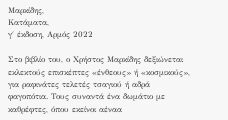Μαρκίδης,
Κατάματα,
γ΄ έκδοση, Αρμός 2022

Στο βιβλίο του, ο Χρήστος Μαρκίδης δεξιώνεται εκλεκτούς επισκέπτες «ένθεους» ή «κοσμικούς», για ραφινάτες τελετές τσαγιού ή αδρά φαγοπότια. Τους συναντά ένα δωμάτιο με καθρέφτες, όπου εκείνοι αέναα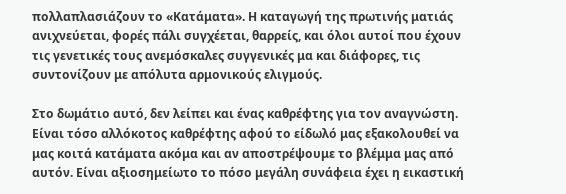πολλαπλασιάζουν το «Κατάματα». Η καταγωγή της πρωτινής ματιάς ανιχνεύεται, φορές πάλι συγχέεται, θαρρείς, και όλοι αυτοί που έχουν τις γενετικές τους ανεμόσκαλες συγγενικές μα και διάφορες, τις συντονίζουν με απόλυτα αρμονικούς ελιγμούς.

Στο δωμάτιο αυτό, δεν λείπει και ένας καθρέφτης για τον αναγνώστη. Είναι τόσο αλλόκοτος καθρέφτης αφού το είδωλό μας εξακολουθεί να μας κοιτά κατάματα ακόμα και αν αποστρέψουμε το βλέμμα μας από αυτόν. Είναι αξιοσημείωτο το πόσο μεγάλη συνάφεια έχει η εικαστική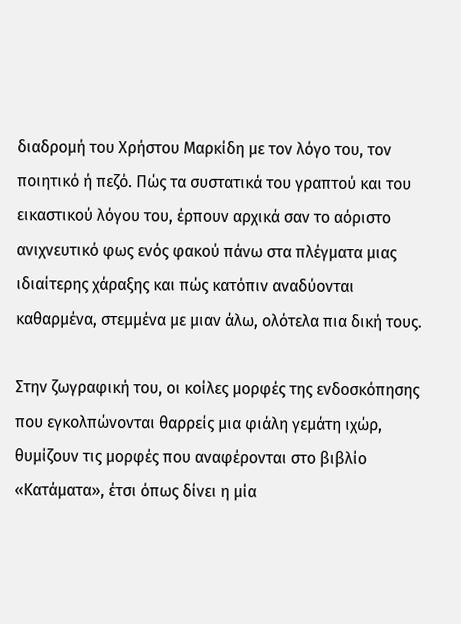διαδρομή του Χρήστου Μαρκίδη με τον λόγο του, τον ποιητικό ή πεζό. Πώς τα συστατικά του γραπτού και του εικαστικού λόγου του, έρπουν αρχικά σαν το αόριστο ανιχνευτικό φως ενός φακού πάνω στα πλέγματα μιας ιδιαίτερης χάραξης και πώς κατόπιν αναδύονται καθαρμένα, στεμμένα με μιαν άλω, ολότελα πια δική τους.

Στην ζωγραφική του, οι κοίλες μορφές της ενδοσκόπησης που εγκολπώνονται θαρρείς μια φιάλη γεμάτη ιχώρ, θυμίζουν τις μορφές που αναφέρονται στο βιβλίο «Κατάματα», έτσι όπως δίνει η μία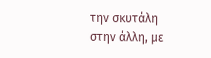την σκυτάλη στην άλλη, με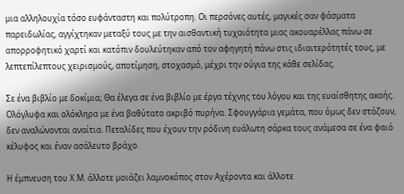μια αλληλουχία τόσο ευφάνταστη και πολύτροπη. Οι περσόνες αυτές, μαγικές σαν φάσματα παρειδωλίας, αγγίχτηκαν μεταξύ τους με την αισθαντική τυχαιότητα μιας ακουαρέλλας πάνω σε απορροφητικό χαρτί και κατόπιν δουλεύτηκαν από τον αφηγητή πάνω στις ιδιαιτερότητές τους, με λεπτεπίλεπτους χειρισμούς, αποτίμηση, στοχασμό, μέχρι την ούγια της κάθε σελίδας.

Σε ένα βιβλίο με δοκίμια; Θα έλεγα σε ένα βιβλίο με έργα τέχνης του λόγου και της ευαίσθητης ακοής. Ολόγλυφα και ολόκληρα με ένα βαθύτατο ακριβό πυρήνα. Σφουγγάρια γεμάτα, που όμως δεν στάζουν, δεν αναλώνονται αναίτια. Πεταλίδες που έχουν την ρόδινη ευάλωτη σάρκα τους ανάμεσα σε ένα φαιό κέλυφος και έναν ασάλευτο βράχο.

Η έμπνευση του Χ.Μ. άλλοτε μοιάζει λαμνοκόπος στον Αχέροντα και άλλοτε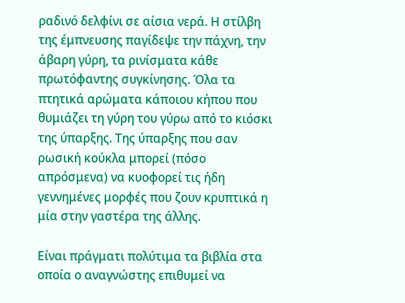ραδινό δελφίνι σε αίσια νερά. Η στίλβη της έμπνευσης παγίδεψε την πάχνη, την άβαρη γύρη, τα ρινίσματα κάθε πρωτόφαντης συγκίνησης. Όλα τα πτητικά αρώματα κάποιου κήπου που θυμιάζει τη γύρη του γύρω από το κιόσκι της ύπαρξης. Της ύπαρξης που σαν ρωσική κούκλα μπορεί (πόσο απρόσμενα) να κυοφορεί τις ήδη γεννημένες μορφές που ζουν κρυπτικά η μία στην γαστέρα της άλλης.

Είναι πράγματι πολύτιμα τα βιβλία στα οποία ο αναγνώστης επιθυμεί να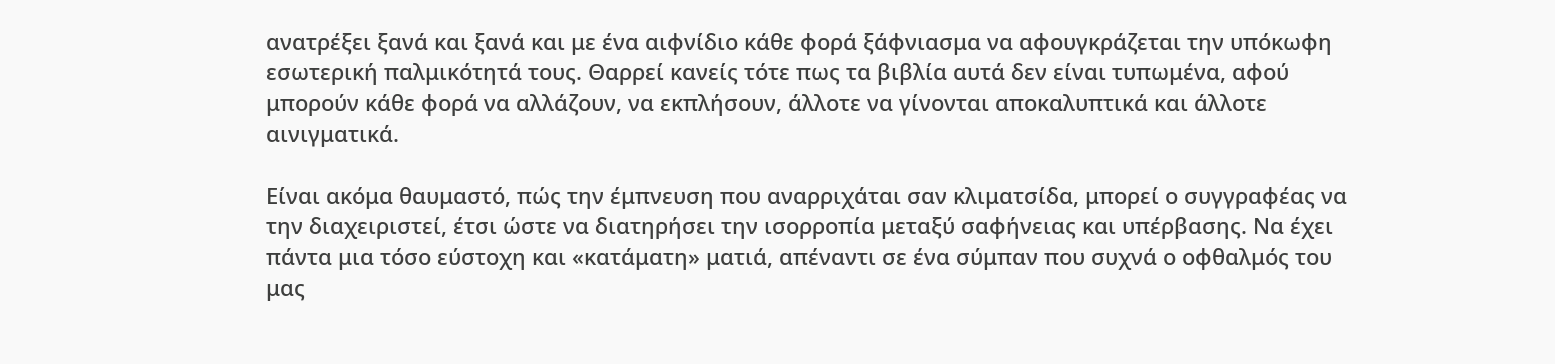ανατρέξει ξανά και ξανά και με ένα αιφνίδιο κάθε φορά ξάφνιασμα να αφουγκράζεται την υπόκωφη εσωτερική παλμικότητά τους. Θαρρεί κανείς τότε πως τα βιβλία αυτά δεν είναι τυπωμένα, αφού μπορούν κάθε φορά να αλλάζουν, να εκπλήσουν, άλλοτε να γίνονται αποκαλυπτικά και άλλοτε αινιγματικά.

Είναι ακόμα θαυμαστό, πώς την έμπνευση που αναρριχάται σαν κλιματσίδα, μπορεί ο συγγραφέας να την διαχειριστεί, έτσι ώστε να διατηρήσει την ισορροπία μεταξύ σαφήνειας και υπέρβασης. Να έχει πάντα μια τόσο εύστοχη και «κατάματη» ματιά, απέναντι σε ένα σύμπαν που συχνά ο οφθαλμός του μας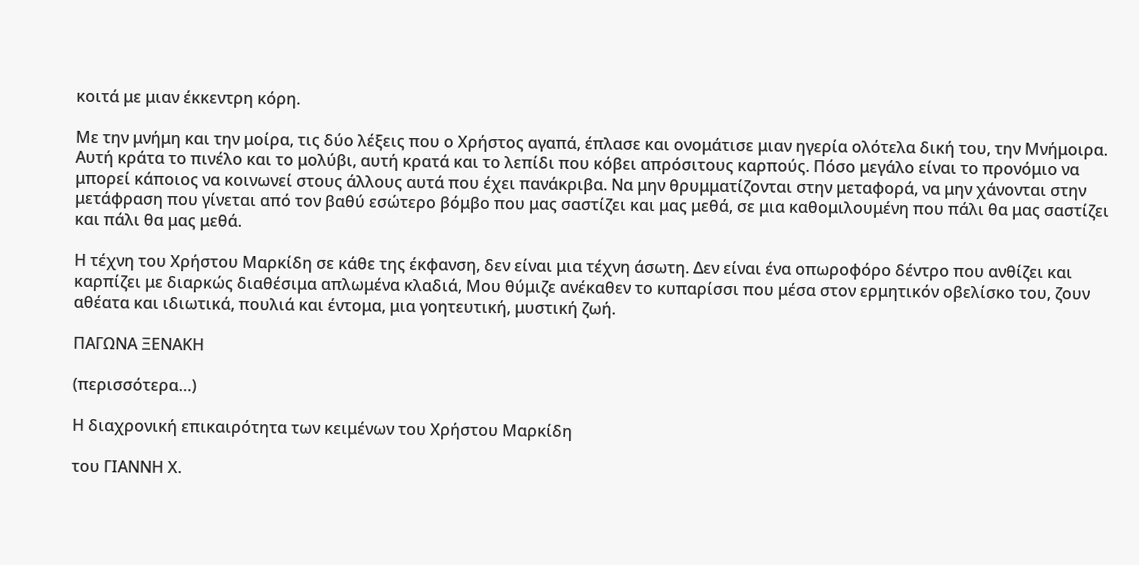κοιτά με μιαν έκκεντρη κόρη.

Με την μνήμη και την μοίρα, τις δύο λέξεις που ο Χρήστος αγαπά, έπλασε και ονομάτισε μιαν ηγερία ολότελα δική του, την Μνήμοιρα. Αυτή κράτα το πινέλο και το μολύβι, αυτή κρατά και το λεπίδι που κόβει απρόσιτους καρπούς. Πόσο μεγάλο είναι το προνόμιο να μπορεί κάποιος να κοινωνεί στους άλλους αυτά που έχει πανάκριβα. Να μην θρυμματίζονται στην μεταφορά, να μην χάνονται στην μετάφραση που γίνεται από τον βαθύ εσώτερο βόμβο που μας σαστίζει και μας μεθά, σε μια καθομιλουμένη που πάλι θα μας σαστίζει και πάλι θα μας μεθά.

Η τέχνη του Χρήστου Μαρκίδη σε κάθε της έκφανση, δεν είναι μια τέχνη άσωτη. Δεν είναι ένα οπωροφόρο δέντρο που ανθίζει και καρπίζει με διαρκώς διαθέσιμα απλωμένα κλαδιά, Μου θύμιζε ανέκαθεν το κυπαρίσσι που μέσα στον ερμητικόν οβελίσκο του, ζουν αθέατα και ιδιωτικά, πουλιά και έντομα, μια γοητευτική, μυστική ζωή.

ΠΑΓΩΝΑ ΞΕΝΑΚΗ

(περισσότερα…)

Η διαχρονική επικαιρότητα των κειμένων του Χρήστου Μαρκίδη

του ΓΙΑΝΝΗ Χ.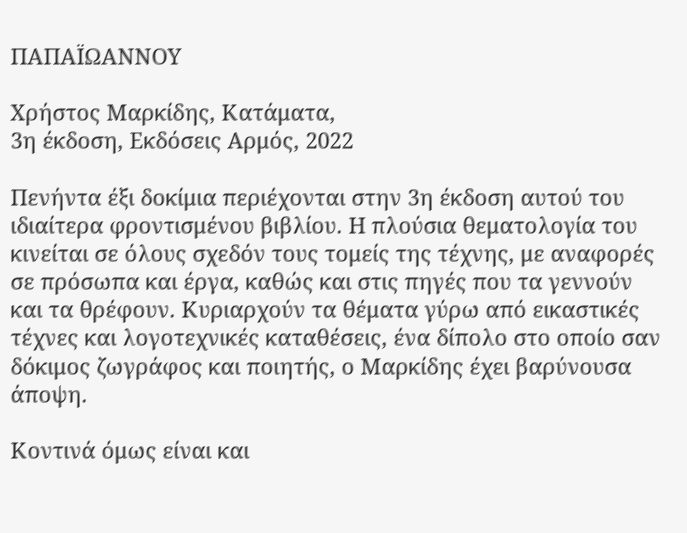ΠΑΠΑΪΩΑΝΝΟΥ

Χρήστος Μαρκίδης, Κατάματα,
3η έκδοση, Εκδόσεις Αρμός, 2022

Πενήντα έξι δοκίμια περιέχονται στην 3η έκδοση αυτού του ιδιαίτερα φροντισμένου βιβλίου. Η πλούσια θεματολογία του κινείται σε όλους σχεδόν τους τομείς της τέχνης, με αναφορές σε πρόσωπα και έργα, καθώς και στις πηγές που τα γεννούν και τα θρέφουν. Κυριαρχούν τα θέματα γύρω από εικαστικές τέχνες και λογοτεχνικές καταθέσεις, ένα δίπολο στο οποίο σαν δόκιμος ζωγράφος και ποιητής, ο Μαρκίδης έχει βαρύνουσα άποψη.

Κοντινά όμως είναι και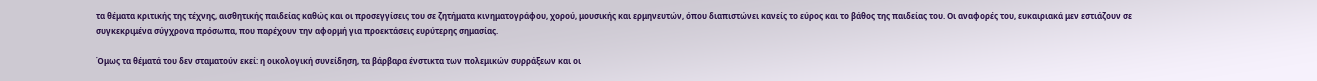τα θέματα κριτικής της τέχνης, αισθητικής παιδείας καθώς και οι προσεγγίσεις του σε ζητήματα κινηματογράφου, χορού, μουσικής και ερμηνευτών, όπου διαπιστώνει κανείς το εύρος και το βάθος της παιδείας του. Οι αναφορές του, ευκαιριακά μεν εστιάζουν σε συγκεκριμένα σύγχρονα πρόσωπα, που παρέχουν την αφορμή για προεκτάσεις ευρύτερης σημασίας.

Όμως τα θέματά του δεν σταματούν εκεί: η οικολογική συνείδηση, τα βάρβαρα ένστικτα των πολεμικών συρράξεων και οι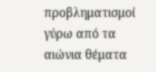προβληματισμοί γύρω από τα αιώνια θέματα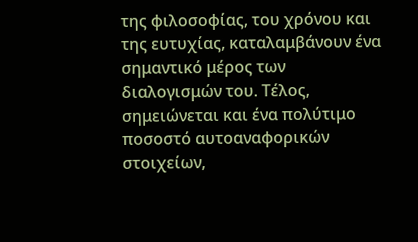της φιλοσοφίας, του χρόνου και της ευτυχίας, καταλαμβάνουν ένα σημαντικό μέρος των διαλογισμών του. Τέλος, σημειώνεται και ένα πολύτιμο ποσοστό αυτοαναφορικών στοιχείων,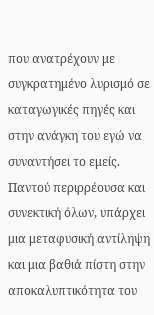που ανατρέχουν με συγκρατημένο λυρισμό σε καταγωγικές πηγές και στην ανάγκη του εγώ να συναντήσει το εμείς. Παντού περιρρέουσα και συνεκτική όλων, υπάρχει μια μεταφυσική αντίληψη και μια βαθιά πίστη στην αποκαλυπτικότητα του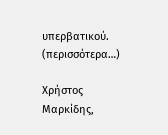υπερβατικού. (περισσότερα…)

Χρήστος Μαρκίδης,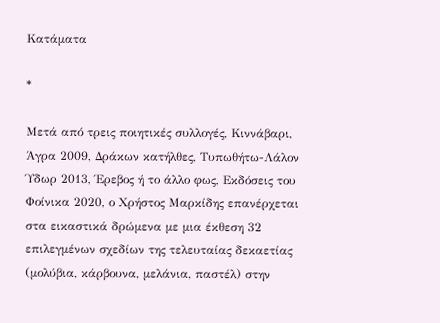Κατάματα

*

Μετά από τρεις ποιητικές συλλογές, Κιννάβαρι, Άγρα 2009, Δράκων κατήλθες, Τυπωθήτω-Λάλον Ύδωρ 2013, Έρεβος ή το άλλο φως, Εκδόσεις του Φοίνικα 2020, ο Χρήστος Μαρκίδης επανέρχεται στα εικαστικά δρώμενα με μια έκθεση 32 επιλεγμένων σχεδίων της τελευταίας δεκαετίας (μολύβια, κάρβουνα, μελάνια, παστέλ) στην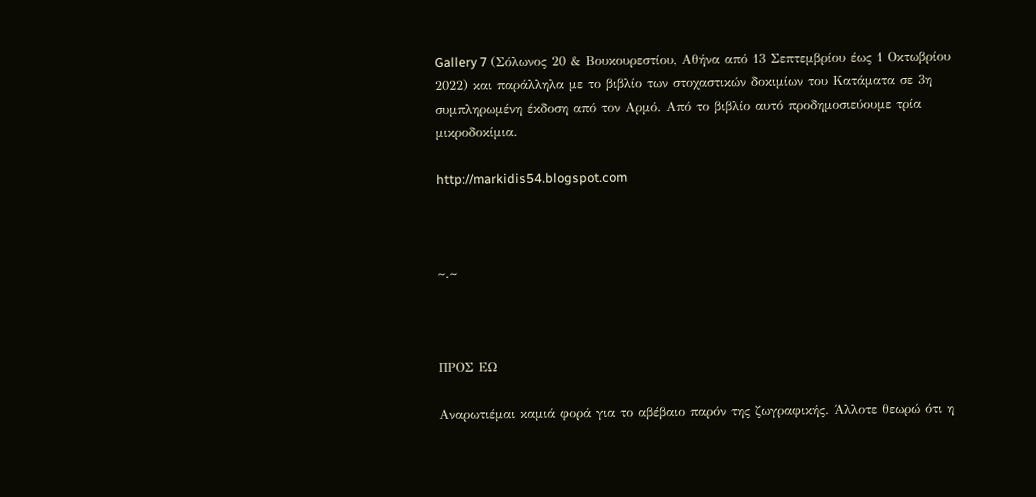Gallery 7 (Σόλωνος 20 & Βουκουρεστίου, Αθήνα από 13 Σεπτεμβρίου έως 1 Οκτωβρίου 2022) και παράλληλα με το βιβλίο των στοχαστικών δοκιμίων του Κατάματα σε 3η συμπληρωμένη έκδοση από τον Αρμό. Από το βιβλίο αυτό προδημοσιεύουμε τρία μικροδοκίμια.

http://markidis54.blogspot.com



~.~



ΠΡΟΣ ΕΩ

Αναρωτιέμαι καμιά φορά για το αβέβαιο παρόν της ζωγραφικής. Άλλοτε θεωρώ ότι η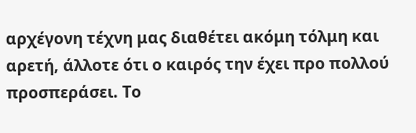αρχέγονη τέχνη μας διαθέτει ακόμη τόλμη και αρετή, άλλοτε ότι ο καιρός την έχει προ πολλού προσπεράσει. Το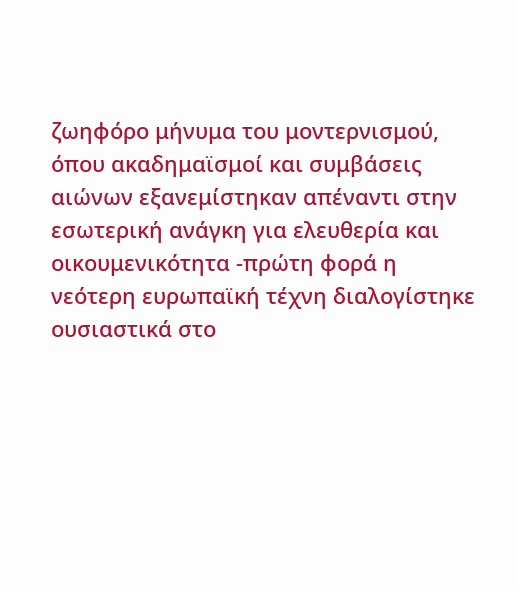ζωηφόρο μήνυμα του μοντερνισμού, όπου ακαδημαϊσμοί και συμβάσεις αιώνων εξανεμίστηκαν απέναντι στην εσωτερική ανάγκη για ελευθερία και οικουμενικότητα -πρώτη φορά η νεότερη ευρωπαϊκή τέχνη διαλογίστηκε ουσιαστικά στο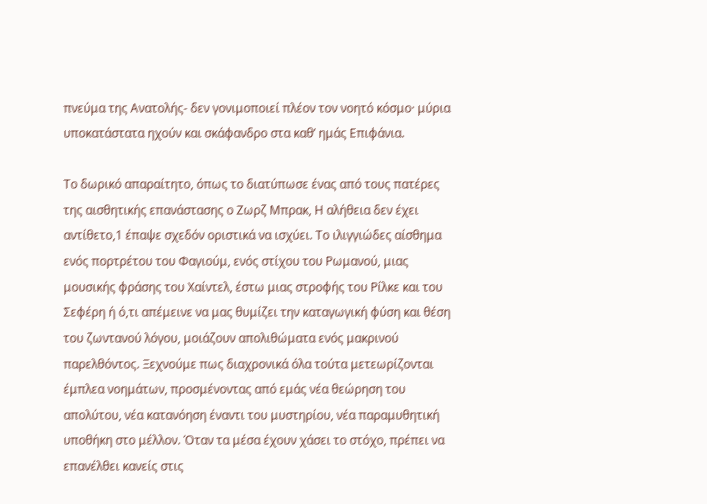πνεύμα της Ανατολής- δεν γονιμοποιεί πλέον τον νοητό κόσμο· μύρια υποκατάστατα ηχούν και σκάφανδρο στα καθ’ ημάς Επιφάνια.

Το δωρικό απαραίτητο, όπως το διατύπωσε ένας από τους πατέρες της αισθητικής επανάστασης ο Ζωρζ Μπρακ, Η αλήθεια δεν έχει αντίθετο,1 έπαψε σχεδόν οριστικά να ισχύει. Το ιλιγγιώδες αίσθημα ενός πορτρέτου του Φαγιούμ, ενός στίχου του Ρωμανού, μιας μουσικής φράσης του Χαίντελ, έστω μιας στροφής του Ρίλκε και του Σεφέρη ή ό,τι απέμεινε να μας θυμίζει την καταγωγική φύση και θέση του ζωντανού λόγου, μοιάζουν απολιθώματα ενός μακρινού παρελθόντος. Ξεχνούμε πως διαχρονικά όλα τούτα μετεωρίζονται έμπλεα νοημάτων, προσμένοντας από εμάς νέα θεώρηση του απολύτου, νέα κατανόηση έναντι του μυστηρίου, νέα παραμυθητική υποθήκη στο μέλλον. Όταν τα μέσα έχουν χάσει το στόχο, πρέπει να επανέλθει κανείς στις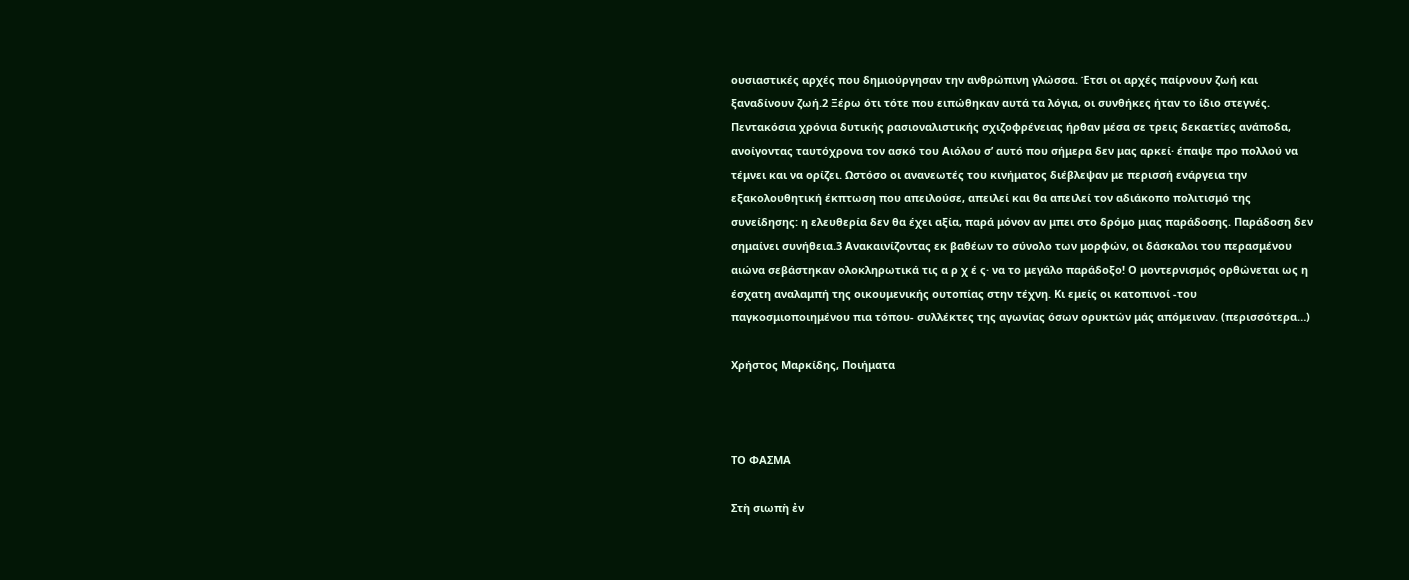ουσιαστικές αρχές που δημιούργησαν την ανθρώπινη γλώσσα. Έτσι οι αρχές παίρνουν ζωή και ξαναδίνουν ζωή.2 Ξέρω ότι τότε που ειπώθηκαν αυτά τα λόγια, οι συνθήκες ήταν το ίδιο στεγνές. Πεντακόσια χρόνια δυτικής ρασιοναλιστικής σχιζοφρένειας ήρθαν μέσα σε τρεις δεκαετίες ανάποδα, ανοίγοντας ταυτόχρονα τον ασκό του Αιόλου σ’ αυτό που σήμερα δεν μας αρκεί· έπαψε προ πολλού να τέμνει και να ορίζει. Ωστόσο οι ανανεωτές του κινήματος διέβλεψαν με περισσή ενάργεια την εξακολουθητική έκπτωση που απειλούσε, απειλεί και θα απειλεί τον αδιάκοπο πολιτισμό της συνείδησης: η ελευθερία δεν θα έχει αξία, παρά μόνον αν μπει στο δρόμο μιας παράδοσης. Παράδοση δεν σημαίνει συνήθεια.3 Ανακαινίζοντας εκ βαθέων το σύνολο των μορφών, οι δάσκαλοι του περασμένου αιώνα σεβάστηκαν ολοκληρωτικά τις α ρ χ έ ς· να το μεγάλο παράδοξο! Ο μοντερνισμός ορθώνεται ως η έσχατη αναλαμπή της οικουμενικής ουτοπίας στην τέχνη. Κι εμείς οι κατοπινοί -του παγκοσμιοποιημένου πια τόπου- συλλέκτες της αγωνίας όσων ορυκτών μάς απόμειναν. (περισσότερα…)

Χρήστος Μαρκίδης, Ποιήματα



ΤΟ ΦΑΣΜΑ

Στὴ σιωπὴ ἐν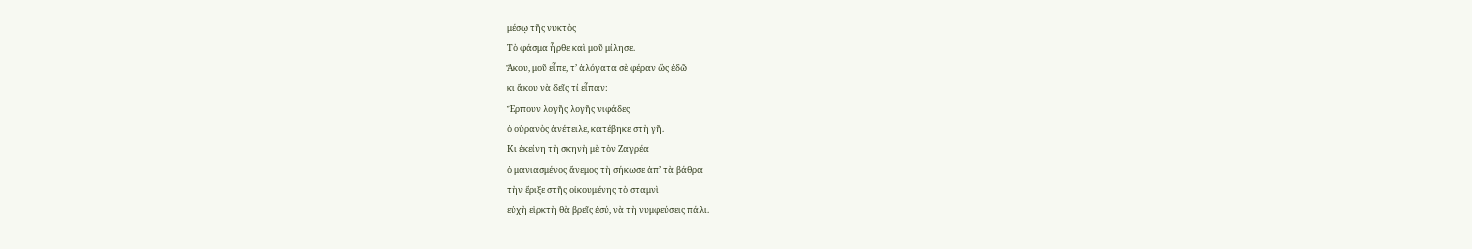μέσῳ τῆς νυκτὸς
Τὸ φάσμα ἦρθε καὶ μοῦ μίλησε.
Ἄκου, μοῦ εἶπε, τ’ ἀλόγατα σὲ φέραν ὣς ἐδῶ
κι ἄκου νὰ δεῖς τί εἶπαν:
Ἕρπουν λογῆς λογῆς νιφάδες
ὁ οὐρανὸς ἀνέτειλε, κατέβηκε στὴ γῆ.
Κι ἐκείνη τὴ σκηνὴ μὲ τὸν Ζαγρέα
ὁ μανιασμένος ἄνεμος τὴ σήκωσε ἀπ’ τὰ βάθρα
τὴν ἔριξε στῆς οἰκουμένης τὸ σταμνὶ
εὐχὴ εἱρκτὴ θὰ βρεῖς ἐσύ, νὰ τὴ νυμφεύσεις πάλι.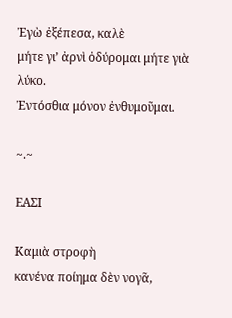Ἐγὼ ἐξέπεσα, καλὲ
μήτε γι’ ἀρνὶ ὀδύρομαι μήτε γιὰ λύκο.
Ἐντόσθια μόνον ἐνθυμοῦμαι.

~.~

ΕΑΣΙ

Καμιὰ στροφὴ
κανένα ποίημα δὲν νογᾶ,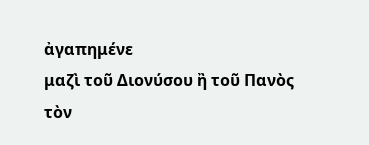ἀγαπημένε
μαζὶ τοῦ Διονύσου ἢ τοῦ Πανὸς
τὸν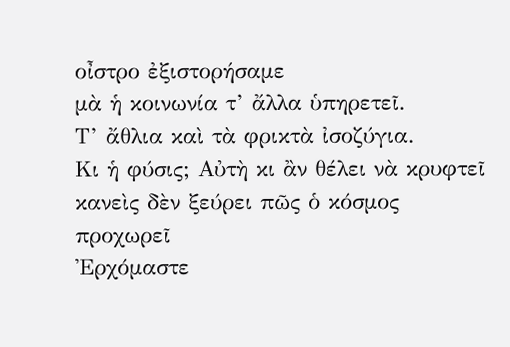οἶστρο ἐξιστορήσαμε
μὰ ἡ κοινωνία τ’ ἄλλα ὑπηρετεῖ.
Τ’ ἄθλια καὶ τὰ φρικτὰ ἰσοζύγια.
Κι ἡ φύσις; Αὐτὴ κι ἂν θέλει νὰ κρυφτεῖ
κανεὶς δὲν ξεύρει πῶς ὁ κόσμος προχωρεῖ
Ἐρχόμαστε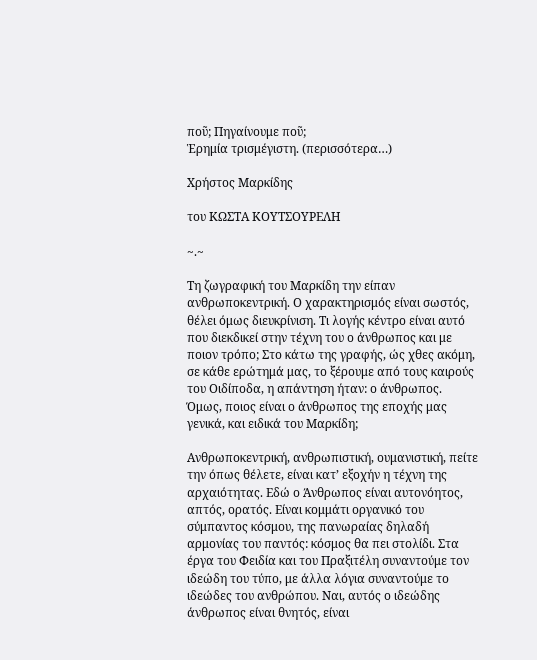ποῦ; Πηγαίνουμε ποῦ;
Ἑρημία τρισμέγιστη. (περισσότερα…)

Χρήστος Μαρκίδης

του ΚΩΣΤΑ ΚΟΥΤΣΟΥΡΕΛΗ

~.~

Τη ζωγραφική του Μαρκίδη την είπαν ανθρωποκεντρική. Ο χαρακτηρισμός είναι σωστός, θέλει όμως διευκρίνιση. Τι λογής κέντρο είναι αυτό που διεκδικεί στην τέχνη του ο άνθρωπος και με ποιον τρόπο; Στο κάτω της γραφής, ώς χθες ακόμη, σε κάθε ερώτημά μας, το ξέρουμε από τους καιρούς του Οιδίποδα, η απάντηση ήταν: ο άνθρωπος. Όμως, ποιος είναι ο άνθρωπος της εποχής μας γενικά, και ειδικά του Μαρκίδη;

Ανθρωποκεντρική, ανθρωπιστική, ουμανιστική, πείτε την όπως θέλετε, είναι κατ’ εξοχήν η τέχνη της αρχαιότητας. Εδώ ο Άνθρωπος είναι αυτονόητος, απτός, ορατός. Είναι κομμάτι οργανικό του σύμπαντος κόσμου, της πανωραίας δηλαδή αρμονίας του παντός: κόσμος θα πει στολίδι. Στα έργα του Φειδία και του Πραξιτέλη συναντούμε τον ιδεώδη του τύπο, με άλλα λόγια συναντούμε το ιδεώδες του ανθρώπου. Ναι, αυτός ο ιδεώδης άνθρωπος είναι θνητός, είναι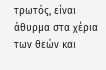τρωτός, είναι άθυρμα στα χέρια των θεών και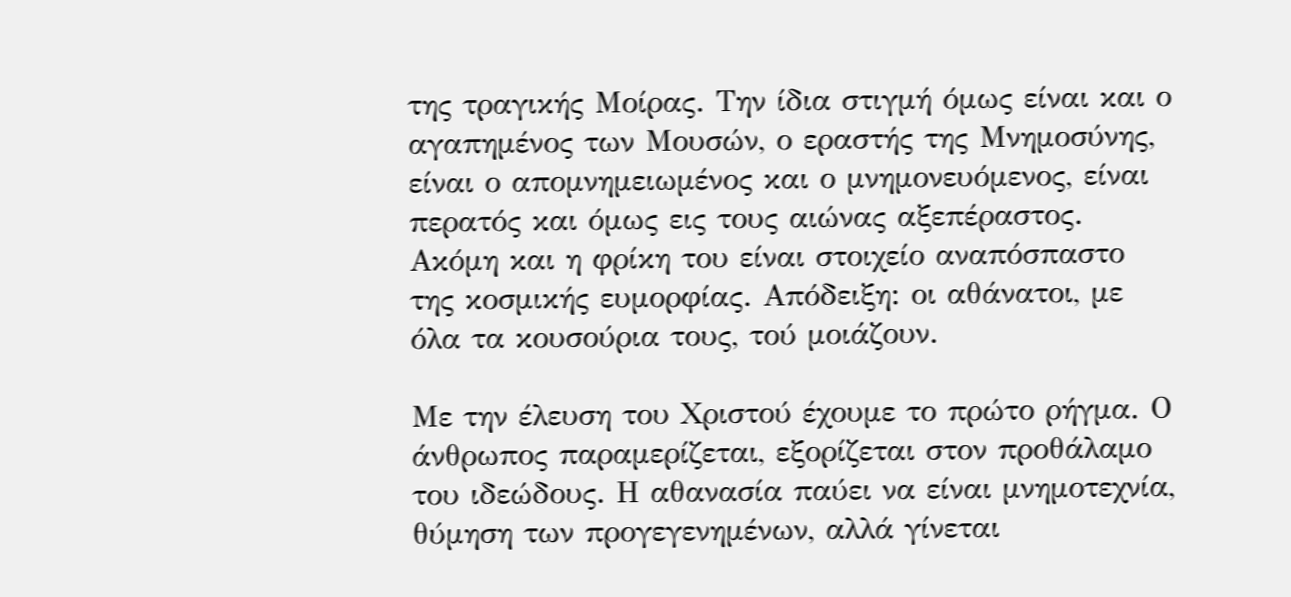της τραγικής Μοίρας. Την ίδια στιγμή όμως είναι και ο αγαπημένος των Μουσών, ο εραστής της Μνημοσύνης, είναι ο απομνημειωμένος και ο μνημονευόμενος, είναι περατός και όμως εις τους αιώνας αξεπέραστος. Ακόμη και η φρίκη του είναι στοιχείο αναπόσπαστο της κοσμικής ευμορφίας. Απόδειξη: οι αθάνατοι, με όλα τα κουσούρια τους, τού μοιάζουν.

Με την έλευση του Χριστού έχουμε το πρώτο ρήγμα. Ο άνθρωπος παραμερίζεται, εξορίζεται στον προθάλαμο του ιδεώδους. Η αθανασία παύει να είναι μνημοτεχνία, θύμηση των προγεγενημένων, αλλά γίνεται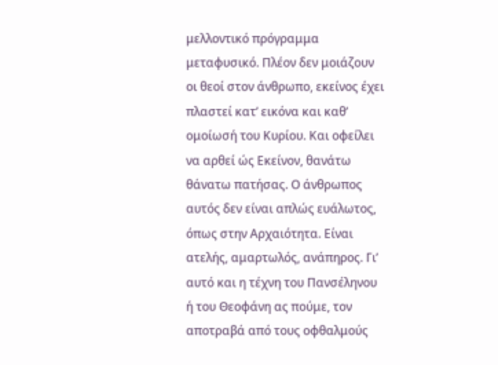μελλοντικό πρόγραμμα μεταφυσικό. Πλέον δεν μοιάζουν οι θεοί στον άνθρωπο, εκείνος έχει πλαστεί κατ’ εικόνα και καθ’ ομοίωσή του Κυρίου. Και οφείλει να αρθεί ώς Εκείνον, θανάτω θάνατω πατήσας. Ο άνθρωπος αυτός δεν είναι απλώς ευάλωτος, όπως στην Αρχαιότητα. Είναι ατελής, αμαρτωλός, ανάπηρος. Γι’ αυτό και η τέχνη του Πανσέληνου ή του Θεοφάνη ας πούμε, τον αποτραβά από τους οφθαλμούς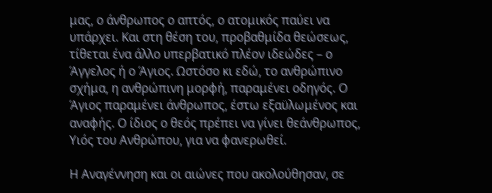μας, ο άνθρωπος ο απτός, ο ατομικός παύει να υπάρχει. Και στη θέση του, προβαθμίδα θεώσεως, τίθεται ένα άλλο υπερβατικό πλέον ιδεώδες – ο Άγγελος ή ο Άγιος. Ωστόσο κι εδώ, το ανθρώπινο σχήμα, η ανθρώπινη μορφή, παραμένει οδηγός. Ο Άγιος παραμένει άνθρωπος, έστω εξαϋλωμένος και αναφής. Ο ίδιος ο θεός πρέπει να γίνει θεάνθρωπος, Υιός του Ανθρώπου, για να φανερωθεί.

Η Αναγέννηση και οι αιώνες που ακολούθησαν, σε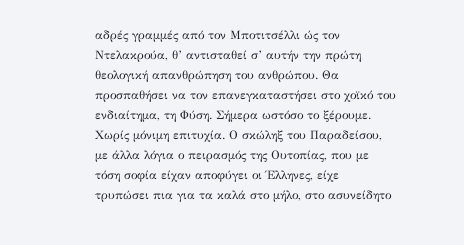αδρές γραμμές από τον Μποτιτσέλλι ώς τον Ντελακρούα, θ’ αντισταθεί σ’ αυτήν την πρώτη θεολογική απανθρώπηση του ανθρώπου. Θα προσπαθήσει να τον επανεγκαταστήσει στο χοϊκό του ενδιαίτημα, τη Φύση. Σήμερα ωστόσο το ξέρουμε. Χωρίς μόνιμη επιτυχία. Ο σκώληξ του Παραδείσου, με άλλα λόγια ο πειρασμός της Ουτοπίας, που με τόση σοφία είχαν αποφύγει οι Έλληνες, είχε τρυπώσει πια για τα καλά στο μήλο, στο ασυνείδητο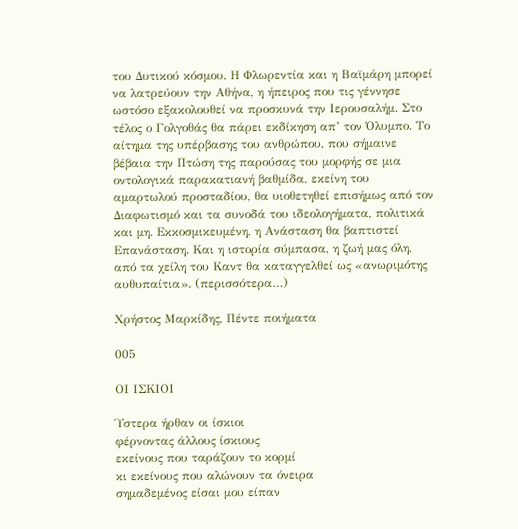του Δυτικού κόσμου. Η Φλωρεντία και η Βαϊμάρη μπορεί να λατρεύουν την Αθήνα, η ήπειρος που τις γέννησε ωστόσο εξακολουθεί να προσκυνά την Ιερουσαλήμ. Στο τέλος ο Γολγοθάς θα πάρει εκδίκηση απ’ τον Όλυμπο. Το αίτημα της υπέρβασης του ανθρώπου, που σήμαινε βέβαια την Πτώση της παρούσας του μορφής σε μια οντολογικά παρακατιανή βαθμίδα, εκείνη του αμαρτωλού προσταδίου, θα υιοθετηθεί επισήμως από τον Διαφωτισμό και τα συνοδά του ιδεολογήματα, πολιτικά και μη. Εκκοσμικευμένη, η Ανάσταση θα βαπτιστεί Επανάσταση. Και η ιστορία σύμπασα, η ζωή μας όλη, από τα χείλη του Καντ θα καταγγελθεί ως «ανωριμότης αυθυπαίτια». (περισσότερα…)

Χρήστος Μαρκίδης, Πέντε ποιήματα

005

ΟΙ ΙΣΚΙΟΙ

Ύστερα ήρθαν οι ίσκιοι
φέρνοντας άλλους ίσκιους
εκείνους που ταράζουν το κορμί
κι εκείνους που αλώνουν τα όνειρα
σημαδεμένος είσαι μου είπαν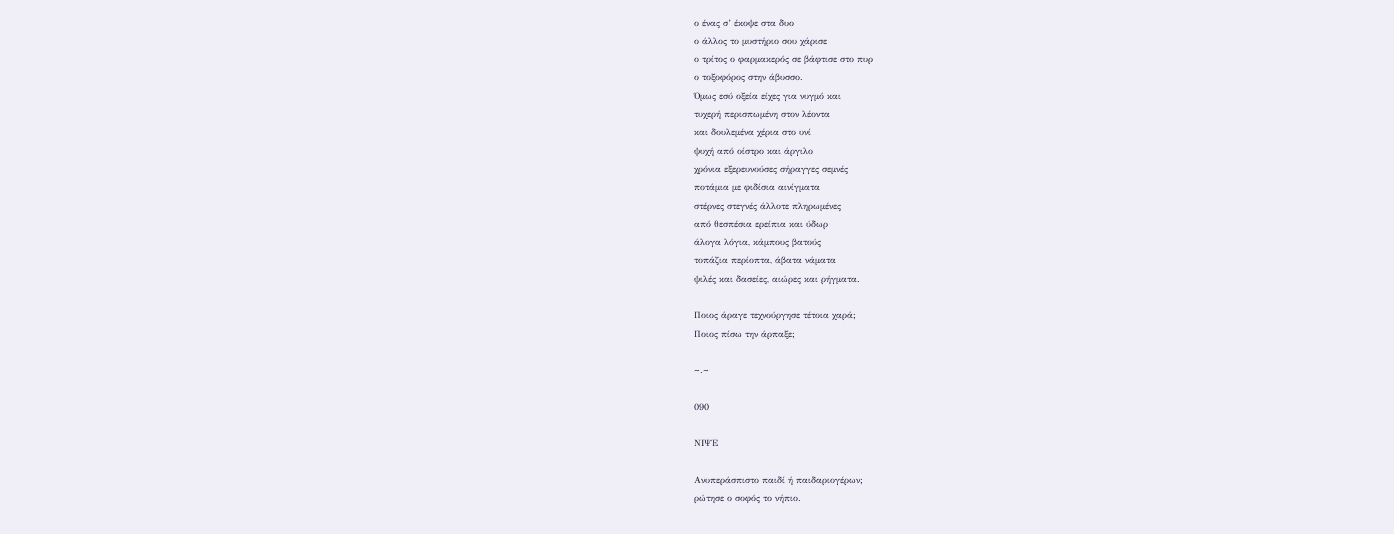ο ένας σ’ έκοψε στα δυο
ο άλλος το μυστήριο σου χάρισε
ο τρίτος ο φαρμακερός σε βάφτισε στο πυρ
ο τοξοφόρος στην άβυσσο.
Όμως εσύ οξεία είχες για νυγμό και
τυχερή περισπωμένη στον λέοντα
και δουλεμένα χέρια στο υνί
ψυχή από οίστρο και άργιλο
χρόνια εξερευνούσες σήραγγες σεμνές
ποτάμια με φιδίσια αινίγματα
στέρνες στεγνές άλλοτε πληρωμένες
από θεσπέσια ερείπια και ύδωρ
άλογα λόγια, κάμπους βατούς
τοπάζια περίοπτα, άβατα νάματα
ψιλές και δασείες, αιώρες και ρήγματα.

Ποιος άραγε τεχνούργησε τέτοια χαρά;
Ποιος πίσω την άρπαξε;

~.~

090

ΝΙΨΕ

Ανυπεράσπιστο παιδί ή παιδαριογέρων;
ρώτησε ο σοφός το νήπιο.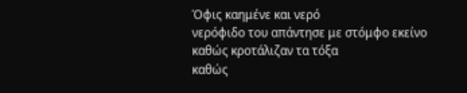Όφις καημένε και νερό
νερόφιδο του απάντησε με στόμφο εκείνο
καθώς κροτάλιζαν τα τόξα
καθώς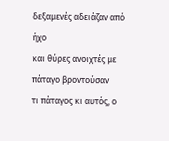δεξαμενές αδειάζαν από ήχο
και θύρες ανοιχτές με πάταγο βροντούσαν
τι πάταγος κι αυτός, ο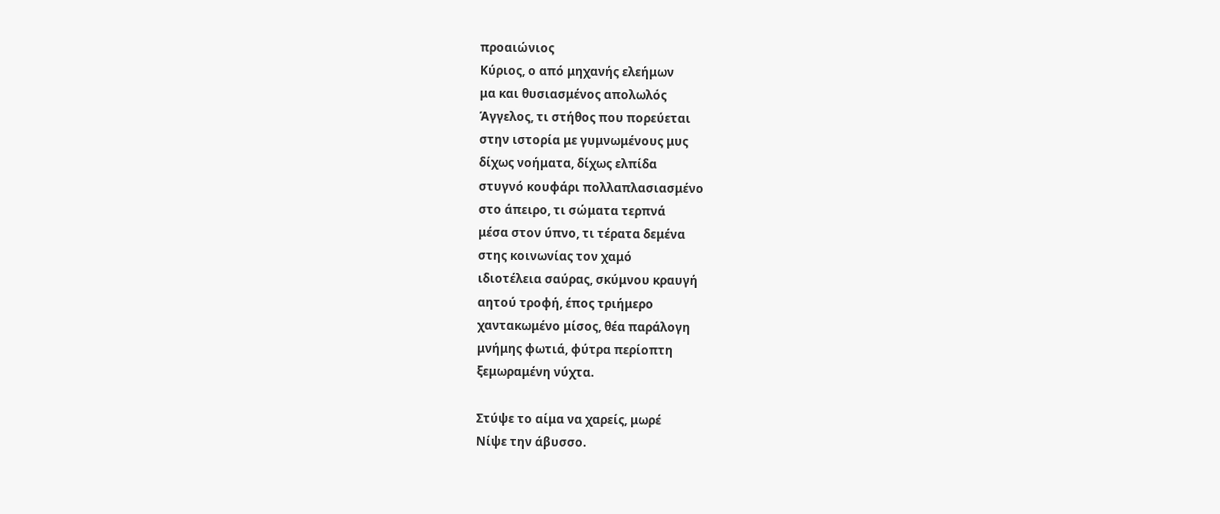προαιώνιος
Κύριος, ο από μηχανής ελεήμων
μα και θυσιασμένος απολωλός
Άγγελος, τι στήθος που πορεύεται
στην ιστορία με γυμνωμένους μυς
δίχως νοήματα, δίχως ελπίδα
στυγνό κουφάρι πολλαπλασιασμένο
στο άπειρο, τι σώματα τερπνά
μέσα στον ύπνο, τι τέρατα δεμένα
στης κοινωνίας τον χαμό
ιδιοτέλεια σαύρας, σκύμνου κραυγή
αητού τροφή, έπος τριήμερο
χαντακωμένο μίσος, θέα παράλογη
μνήμης φωτιά, φύτρα περίοπτη
ξεμωραμένη νύχτα.

Στύψε το αίμα να χαρείς, μωρέ
Νίψε την άβυσσο.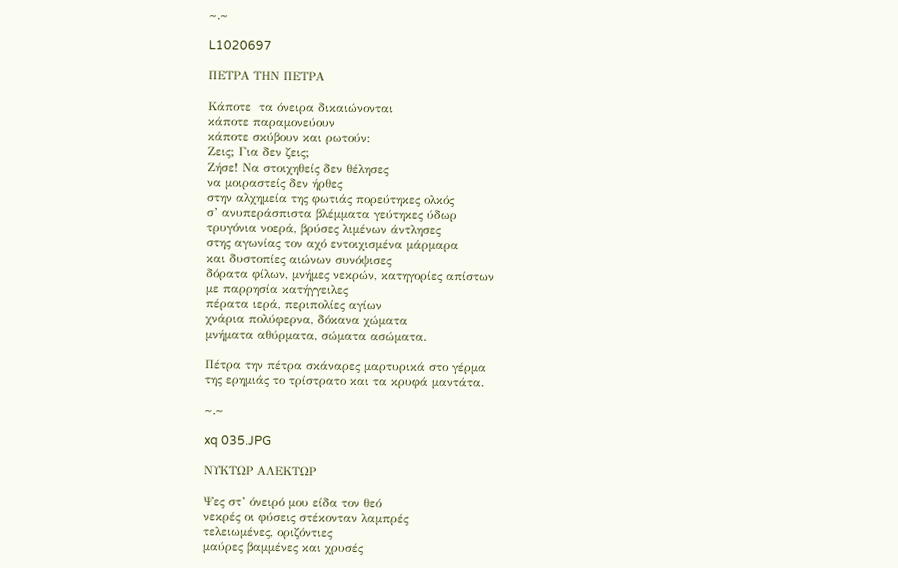~.~

L1020697

ΠΕΤΡΑ ΤΗΝ ΠΕΤΡΑ

Κάποτε  τα όνειρα δικαιώνονται
κάποτε παραμονεύουν
κάποτε σκύβουν και ρωτούν:
Ζεις; Για δεν ζεις;
Ζήσε! Να στοιχηθείς δεν θέλησες
να μοιραστείς δεν ήρθες
στην αλχημεία της φωτιάς πορεύτηκες ολκός
σ’ ανυπεράσπιστα βλέμματα γεύτηκες ύδωρ
τρυγόνια νοερά, βρύσες λιμένων άντλησες
στης αγωνίας τον αχό εντοιχισμένα μάρμαρα
και δυστοπίες αιώνων συνόψισες
δόρατα φίλων, μνήμες νεκρών, κατηγορίες απίστων
με παρρησία κατήγγειλες
πέρατα ιερά, περιπολίες αγίων
χνάρια πολύφερνα, δόκανα χώματα
μνήματα αθύρματα, σώματα ασώματα.

Πέτρα την πέτρα σκάναρες μαρτυρικά στο γέρμα
της ερημιάς το τρίστρατο και τα κρυφά μαντάτα.

~.~

xq 035.JPG

ΝΥΚΤΩΡ ΑΛΕΚΤΩΡ

Ψες στ’ όνειρό μου είδα τον θεό
νεκρές οι φύσεις στέκονταν λαμπρές
τελειωμένες, οριζόντιες
μαύρες βαμμένες και χρυσές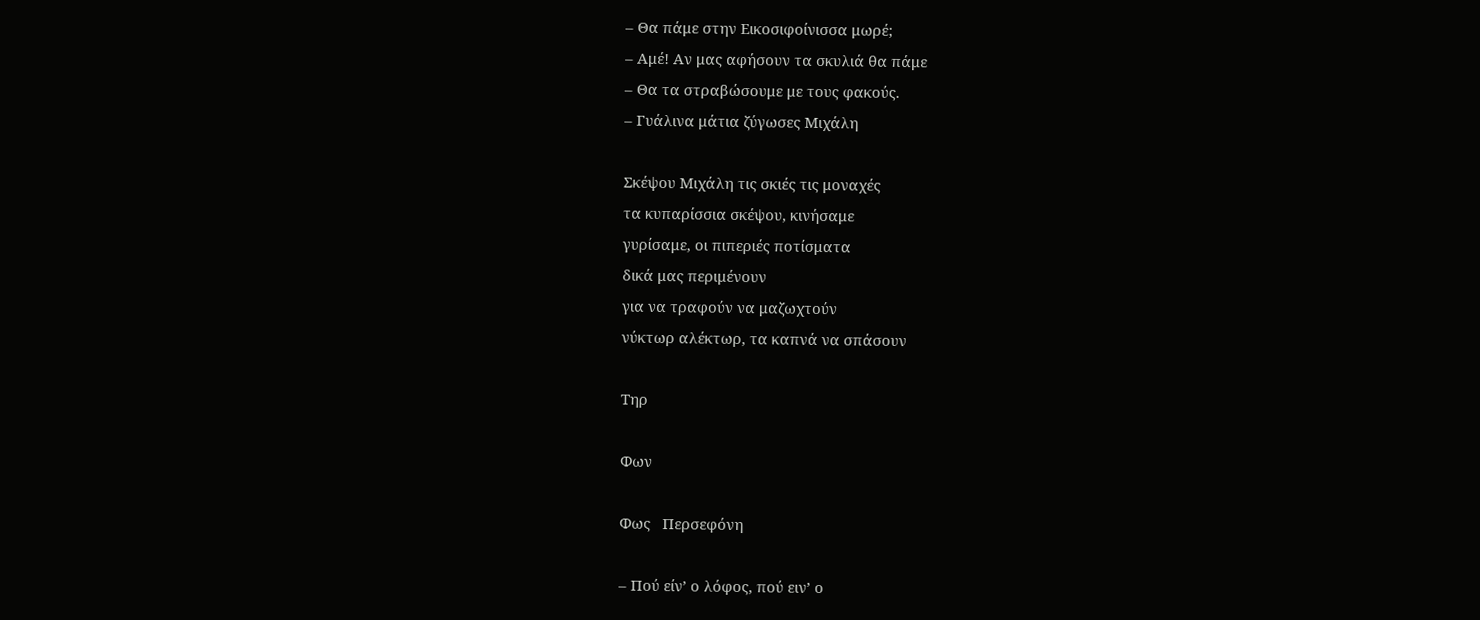– Θα πάμε στην Εικοσιφοίνισσα μωρέ;
– Αμέ! Αν μας αφήσουν τα σκυλιά θα πάμε
– Θα τα στραβώσουμε με τους φακούς.
– Γυάλινα μάτια ζύγωσες Μιχάλη

Σκέψου Μιχάλη τις σκιές τις μοναχές
τα κυπαρίσσια σκέψου, κινήσαμε
γυρίσαμε, οι πιπεριές ποτίσματα
δικά μας περιμένουν
για να τραφούν να μαζωχτούν
νύκτωρ αλέκτωρ, τα καπνά να σπάσουν

Τηρ

Φων

Φως   Περσεφόνη

– Πού είν’ ο λόφος, πού ειν’ ο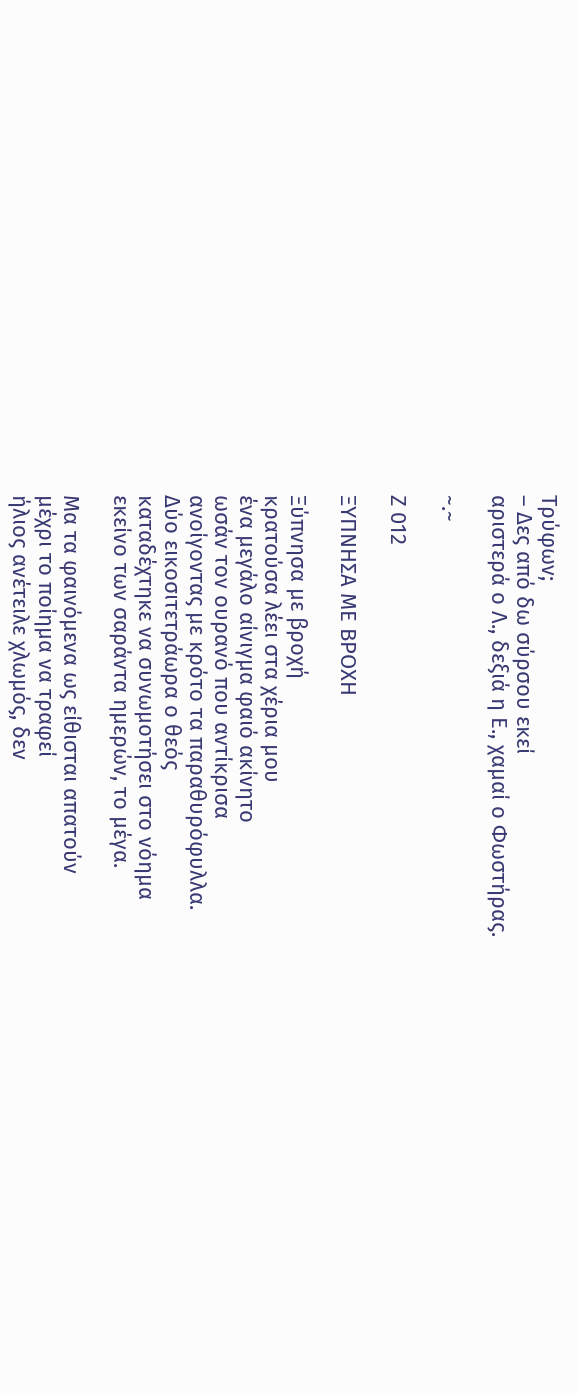Τρύφων;
– Δες από δω σύρσου εκεί
αριστερά ο Λ., δεξιά η Ε., χαμαί ο Φωστήρας.

~.~

Ζ 012

ΞΥΠΝΗΣΑ ΜΕ ΒΡΟΧΗ

Ξύπνησα με βροχή
κρατούσα λέει στα χέρια μου
ένα μεγάλο αίνιγμα φαιό ακίνητο
ωσάν τον ουρανό που αντίκρισα
ανοίγοντας με κρότο τα παραθυρόφυλλα.
Δύο εικοσιτετράωρα ο θεός
καταδέχτηκε να συνωμοτήσει στο νόημα
εκείνο των σαράντα ημερών, το μέγα.

Μα τα φαινόμενα ως είθισται απατούν
μέχρι το ποίημα να τραφεί
ήλιος ανέτειλε χλωμός, δεν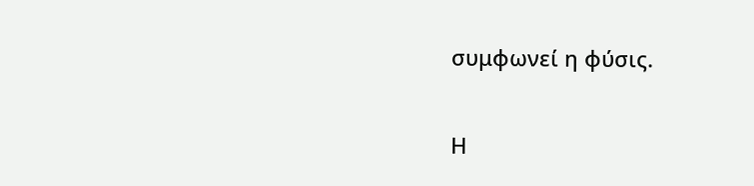συμφωνεί η φύσις.

Η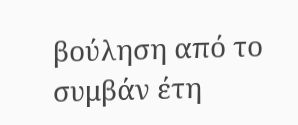βούληση από το συμβάν έτη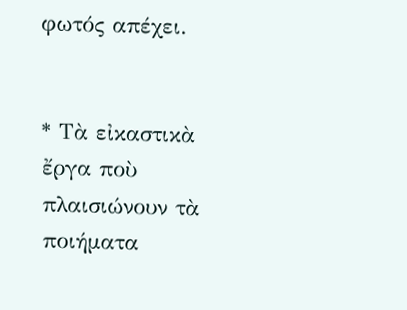φωτός απέχει.


* Τὰ εἰκαστικὰ ἔργα ποὺ πλαισιώνουν τὰ ποιήματα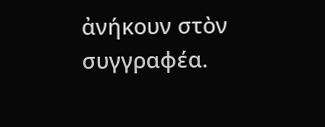ἀνήκουν στὸν συγγραφέα.